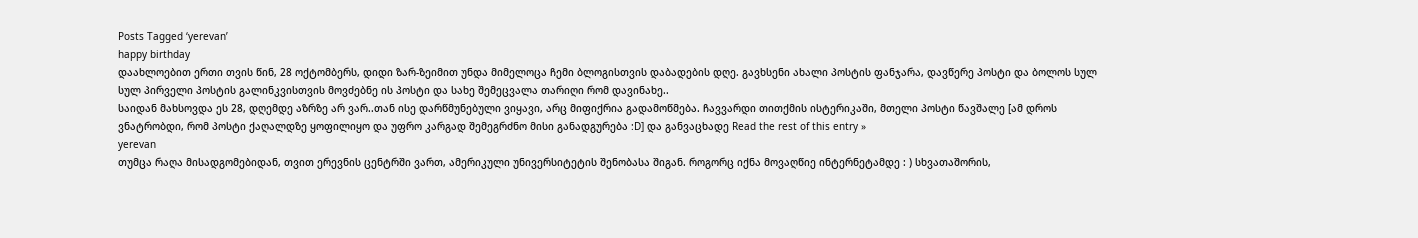Posts Tagged ‘yerevan’
happy birthday
დაახლოებით ერთი თვის წინ, 28 ოქტომბერს, დიდი ზარ-ზეიმით უნდა მიმელოცა ჩემი ბლოგისთვის დაბადების დღე. გავხსენი ახალი პოსტის ფანჯარა, დავწერე პოსტი და ბოლოს სულ სულ პირველი პოსტის გალინკვისთვის მოვძებნე ის პოსტი და სახე შემეცვალა თარიღი რომ დავინახე..
საიდან მახსოვდა ეს 28, დღემდე აზრზე არ ვარ..თან ისე დარწმუნებული ვიყავი, არც მიფიქრია გადამოწმება. ჩავვარდი თითქმის ისტერიკაში, მთელი პოსტი წავშალე [ამ დროს ვნატრობდი, რომ პოსტი ქაღალდზე ყოფილიყო და უფრო კარგად შემეგრძნო მისი განადგურება :D] და განვაცხადე Read the rest of this entry »
yerevan
თუმცა რაღა მისადგომებიდან, თვით ერევნის ცენტრში ვართ, ამერიკული უნივერსიტეტის შენობასა შიგან. როგორც იქნა მოვაღწიე ინტერნეტამდე : ) სხვათაშორის,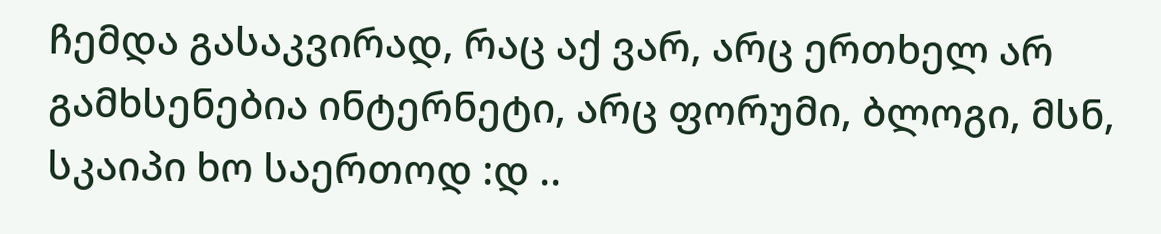ჩემდა გასაკვირად, რაც აქ ვარ, არც ერთხელ არ გამხსენებია ინტერნეტი, არც ფორუმი, ბლოგი, მსნ, სკაიპი ხო საერთოდ :დ ..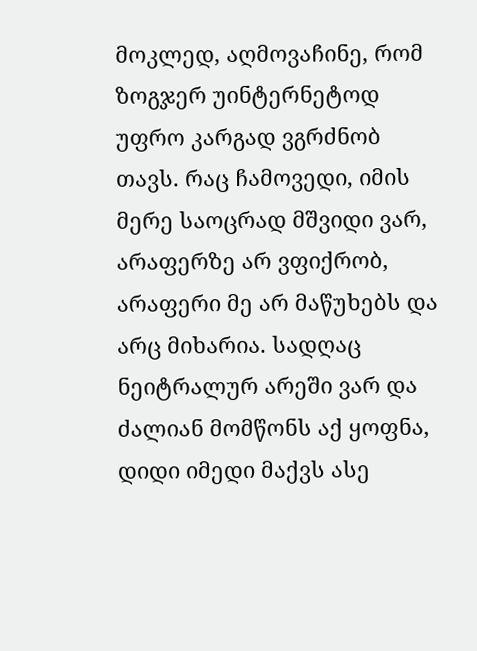მოკლედ, აღმოვაჩინე, რომ ზოგჯერ უინტერნეტოდ უფრო კარგად ვგრძნობ თავს. რაც ჩამოვედი, იმის მერე საოცრად მშვიდი ვარ, არაფერზე არ ვფიქრობ, არაფერი მე არ მაწუხებს და არც მიხარია. სადღაც ნეიტრალურ არეში ვარ და ძალიან მომწონს აქ ყოფნა, დიდი იმედი მაქვს ასე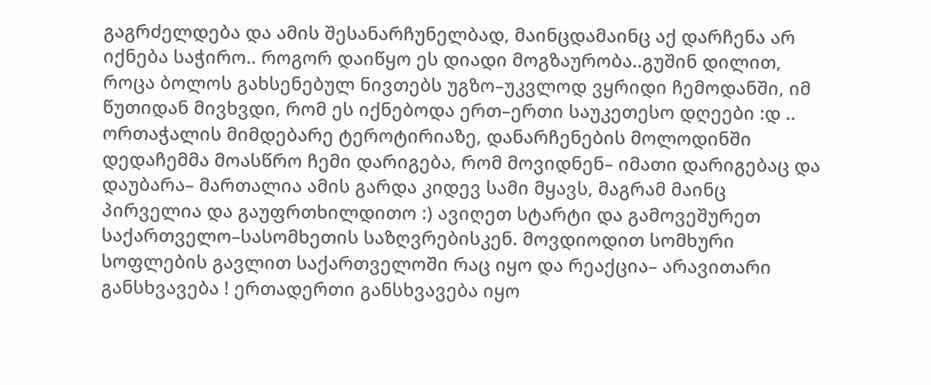გაგრძელდება და ამის შესანარჩუნელბად, მაინცდამაინც აქ დარჩენა არ იქნება საჭირო.. როგორ დაიწყო ეს დიადი მოგზაურობა..გუშინ დილით, როცა ბოლოს გახსენებულ ნივთებს უგზო–უკვლოდ ვყრიდი ჩემოდანში, იმ წუთიდან მივხვდი, რომ ეს იქნებოდა ერთ–ერთი საუკეთესო დღეები :დ .. ორთაჭალის მიმდებარე ტეროტირიაზე, დანარჩენების მოლოდინში დედაჩემმა მოასწრო ჩემი დარიგება, რომ მოვიდნენ– იმათი დარიგებაც და დაუბარა– მართალია ამის გარდა კიდევ სამი მყავს, მაგრამ მაინც პირველია და გაუფრთხილდითო :) ავიღეთ სტარტი და გამოვეშურეთ საქართველო–სასომხეთის საზღვრებისკენ. მოვდიოდით სომხური სოფლების გავლით საქართველოში რაც იყო და რეაქცია– არავითარი განსხვავება ! ერთადერთი განსხვავება იყო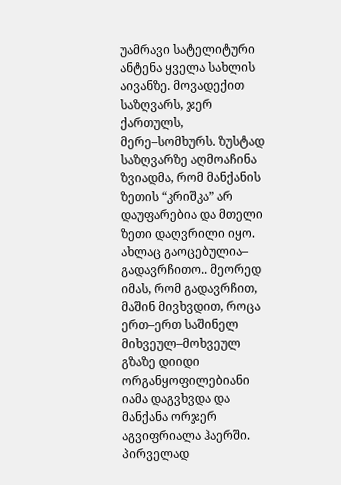უამრავი სატელიტური ანტენა ყველა სახლის აივანზე. მოვადექით საზღვარს, ჯერ ქართულს, მერე–სომხურს. ზუსტად საზღვარზე აღმოაჩინა ზვიადმა, რომ მანქანის ზეთის “კრიშკა” არ დაუფარებია და მთელი ზეთი დაღვრილი იყო. ახლაც გაოცებულია– გადავრჩითო.. მეორედ იმას, რომ გადავრჩით, მაშინ მივხვდით, როცა ერთ–ერთ საშინელ მიხვეულ–მოხვეულ გზაზე დიიდი ორგანყოფილებიანი იამა დაგვხვდა და მანქანა ორჯერ აგვიფრიალა ჰაერში. პირველად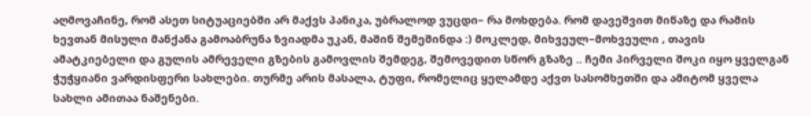აღმოვაჩინე, რომ ასეთ სიტუაციებში არ მაქვს პანიკა, უბრალოდ ვუცდი– რა მოხდება. რომ დავეშვით მიწაზე და რამის ხევთან მისული მანქანა გამოაბრუნა ზვიადმა უკან, მაშინ შემეშინდა :) მოკლედ, მიხვეულ–მოხვეული , თავის ამატკიებელი და გულის ამრეველი გზების გამოვლის შემდეგ, შემოვედით სწორ გზაზე .. ჩემი პირველი შოკი იყო ყველგან ჭუჭყიანი ვარდისფერი სახლები. თურმე არის მასალა, ტუფი, რომელიც ყელამდე აქვთ სასომხეთში და ამიტომ ყველა სახლი ამითაა ნაშენები.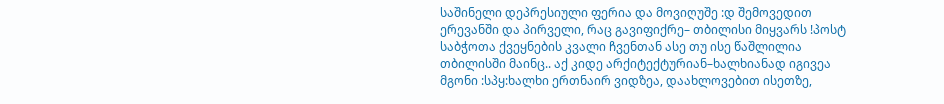საშინელი დეპრესიული ფერია და მოვიღუშე :დ შემოვედით ერევანში და პირველი, რაც გავიფიქრე– თბილისი მიყვარს !პოსტ საბჭოთა ქვეყნების კვალი ჩვენთან ასე თუ ისე წაშლილია თბილისში მაინც.. აქ კიდე არქიტექტურიან–ხალხიანად იგივეა მგონი :სპყ:ხალხი ერთნაირ ვიდზეა, დაახლოვებით ისეთზე,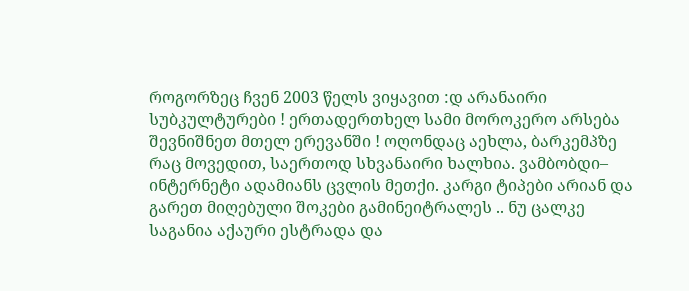როგორზეც ჩვენ 2003 წელს ვიყავით :დ არანაირი სუბკულტურები ! ერთადერთხელ სამი მოროკერო არსება შევნიშნეთ მთელ ერევანში ! ოღონდაც აეხლა, ბარკემპზე რაც მოვედით, საერთოდ სხვანაირი ხალხია. ვამბობდი– ინტერნეტი ადამიანს ცვლის მეთქი. კარგი ტიპები არიან და გარეთ მიღებული შოკები გამინეიტრალეს .. ნუ ცალკე საგანია აქაური ესტრადა და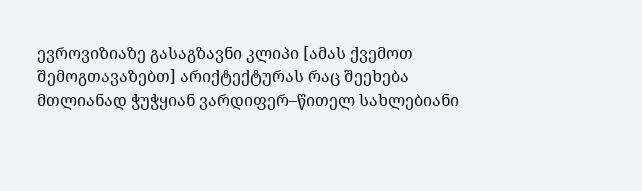ევროვიზიაზე გასაგზავნი კლიპი [ამას ქვემოთ შემოგთავაზებთ] არიქტექტურას რაც შეეხება მთლიანად ჭუჭყიან ვარდიფერ–წითელ სახლებიანი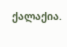ქალაქია.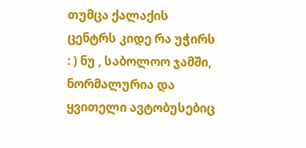თუმცა ქალაქის ცენტრს კიდე რა უჭირს : ) ნუ , საბოლოო ჯამში, ნორმალურია და ყვითელი ავტობუსებიც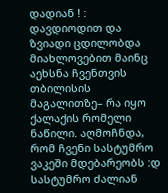დადიან ! : დავდიოდით და ზვიადი ცდილობდა მიახლოვებით მაინც აეხსნა ჩვენთვის თბილისის მაგალითზე– რა იყო ქალაქის რომელი ნაწილი. აღმოჩნდა, რომ ჩვენი სასტუმრო ვაკეში მდებარეობს :დ სასტუმრო ძალიან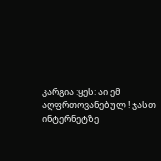კარგია :ყეს: აი ემ აღფრთოვანებულ ! ჯასთ ინტერნეტზე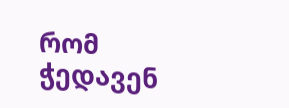რომ ჭედავენ